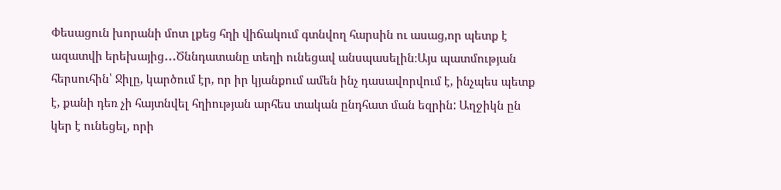Փեսացուն խորանի մոտ լքեց հղի վիճակում գտնվող հարսին ու ասաց,որ պետք է ազատվի երեխայից․․․Ծննդատանը տեղի ունեցավ անսպասելին։Այս պատմության հերսուհին՝ Ջիլը, կարծում էր, որ իր կյանքում ամեն ինչ դասավորվում է, ինչպես պետք է, քանի դեռ չի հայտնվել հղիության արհես տական ընդհատ ման եզրին: Աղջիկն ըն կեր է ունեցել, որի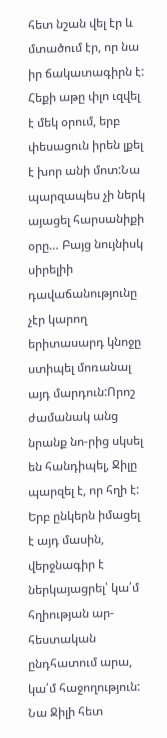հետ նշան վել էր և մտածում էր, որ նա իր ճակատագիրն է:
Հեքի աթը փլո ւզվել է մեկ օրում, երբ փեսացուն իրեն լքել է խոր անի մոտ:Նա պարզապես չի ներկ այացել հարսանիքի օրը… Բայց նույնիսկ սիրելիի դավաճանությունը չէր կարող երիտասարդ կնոջը ստիպել մոռանալ այդ մարդուն:Որոշ ժամանակ անց նրանք նո-րից սկսել են հանդիպել, Ջիլը պարզել է, որ հղի է: Երբ ընկերն իմացել է այդ մասին, վերջնագիր է ներկայացրել՝ կա՛մ հղիության ար-հեստական ընդհատում արա, կա՛մ հաջողություն: Նա Ջիլի հետ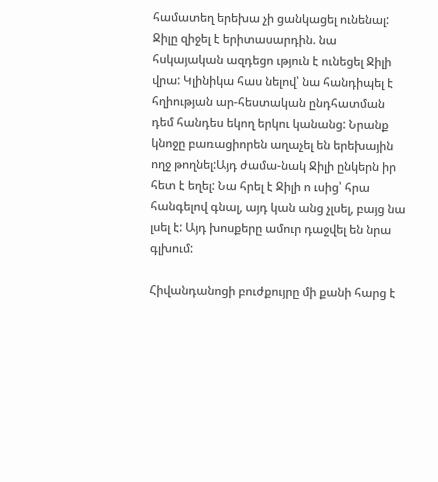համատեղ երեխա չի ցանկացել ունենալ:
Ջիլը զիջել է երիտասարդին. նա հսկայական ազդեցո ւթյուն է ունեցել Ջիլի վրա: Կլինիկա հաս նելով՝ նա հանդիպել է հղիության ար-հեստական ընդհատման դեմ հանդես եկող երկու կանանց: Նրանք կնոջը բառացիորեն աղաչել են երեխային ողջ թողնել:Այդ ժամա-նակ Ջիլի ընկերն իր հետ է եղել: Նա հրել է Ջիլի ո ւսից՝ հրա հանգելով գնալ, այդ կան անց չլսել, բայց նա լսել է: Այդ խոսքերը ամուր դաջվել են նրա գլխում:

Հիվանդանոցի բուժքույրը մի քանի հարց է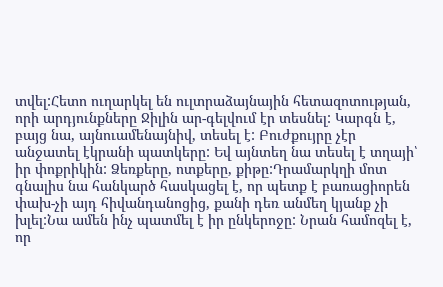տվել:Հետո ուղարկել են ուլտրաձայնային հետազոտության, որի արդյունքները Ջիլին ար-գելվում էր տեսնել: Կարգն է, բայց նա, այնուամենայնիվ, տեսել է: Բուժքույրը չէր անջատել էկրանի պատկերը: Եվ այնտեղ նա տեսել է տղայի՝ իր փոքրիկին: Ձեռքերը, ոտքերը, քիթը:Դրամարկղի մոտ գնալիս նա հանկարծ հասկացել է, որ պետք է բառացիորեն փախ-չի այդ հիվանդանոցից, քանի դեռ անմեղ կյանք չի խլել:Նա ամեն ինչ պատմել է իր ընկերոջը: Նրան համոզել է, որ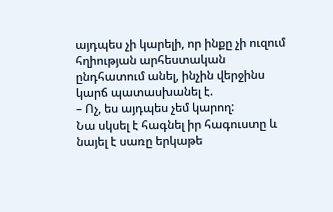այդպես չի կարելի, որ ինքը չի ուզում հղիության արհեստական ընդհատում անել, ինչին վերջինս կարճ պատասխանել է.
– Ոչ, ես այդպես չեմ կարող:
Նա սկսել է հագնել իր հագուստը և նայել է սառը երկաթե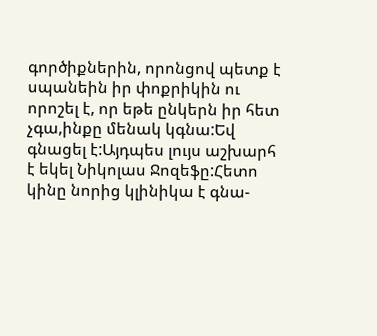գործիքներին, որոնցով պետք է սպանեին իր փոքրիկին ու որոշել է, որ եթե ընկերն իր հետ չգա,ինքը մենակ կգնա:Եվ գնացել է:Այդպես լույս աշխարհ է եկել Նիկոլաս Ջոզեֆը:Հետո կինը նորից կլինիկա է գնա-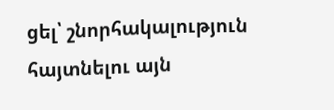ցել՝ շնորհակալություն հայտնելու այն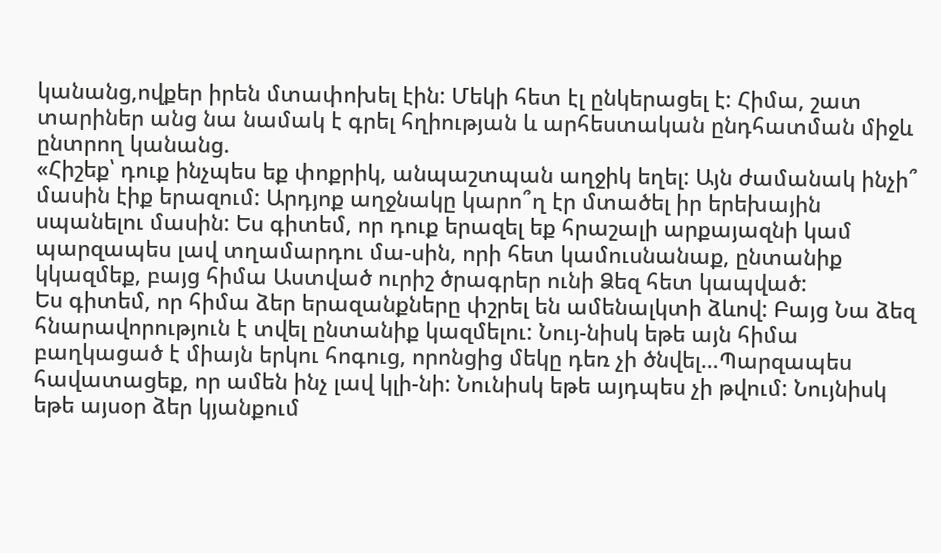կանանց,ովքեր իրեն մտափոխել էին: Մեկի հետ էլ ընկերացել է: Հիմա, շատ տարիներ անց նա նամակ է գրել հղիության և արհեստական ընդհատման միջև ընտրող կանանց.
«Հիշեք՝ դուք ինչպես եք փոքրիկ, անպաշտպան աղջիկ եղել: Այն ժամանակ ինչի՞ մասին էիք երազում: Արդյոք աղջնակը կարո՞ղ էր մտածել իր երեխային սպանելու մասին: Ես գիտեմ, որ դուք երազել եք հրաշալի արքայազնի կամ պարզապես լավ տղամարդու մա-սին, որի հետ կամուսնանաք, ընտանիք կկազմեք, բայց հիմա Աստված ուրիշ ծրագրեր ունի Ձեզ հետ կապված:
Ես գիտեմ, որ հիմա ձեր երազանքները փշրել են ամենալկտի ձևով: Բայց Նա ձեզ հնարավորություն է տվել ընտանիք կազմելու: Նույ-նիսկ եթե այն հիմա բաղկացած է միայն երկու հոգուց, որոնցից մեկը դեռ չի ծնվել…Պարզապես հավատացեք, որ ամեն ինչ լավ կլի-նի: Նունիսկ եթե այդպես չի թվում: Նույնիսկ եթե այսօր ձեր կյանքում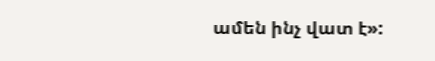ամեն ինչ վատ է»: